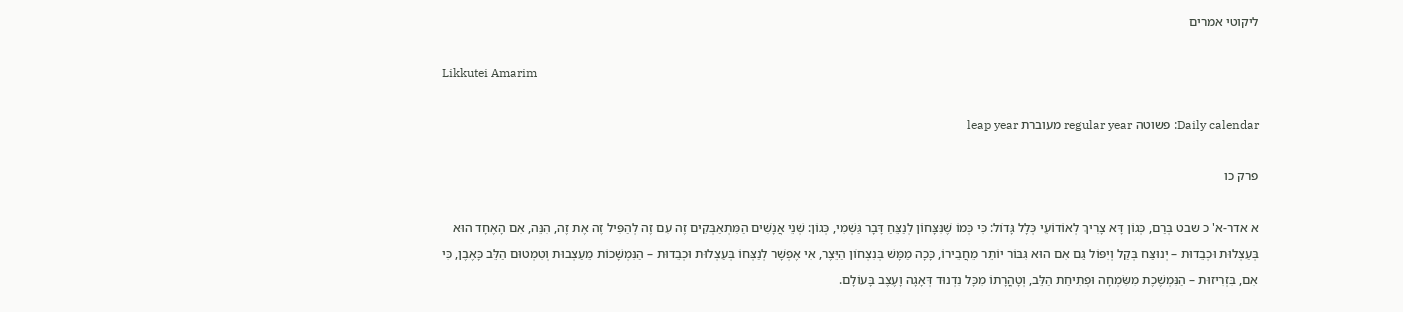ליקוטי אמרים

Likkutei Amarim

Daily calendar: פשוטה regular year מעוברת leap year

פרק כו

א אדר-א' כ שבט בְּרַם, כְּגוֹן דָּא צָרִיךְ לְאוֹדוֹעֵי כְּלָל גָּדוֹל: כִּי כְּמוֹ שֶׁנִּצָּחוֹן לְנַצֵּחַ דָּבָר גַּשְׁמִי, כְּגוֹן: שְׁנֵי אֲנָשִׁים הַמִּתְאַבְּקִים זֶה עִם זֶה לְהַפִּיל זֶה אֶת זֶה, הִנֵּה, אִם הָאֶחָד הוּא בְּעַצְלוּת וּכְבֵדוּת – יְנוּצַּח בְּקַל וְיִפּוֹל גַּם אִם הוּא גִּבּוֹר יוֹתֵר מֵחֲבֵירוֹ, כָּכָה מַמָּשׁ בְּנִצְחוֹן הַיֵּצֶר, אִי אֶפְשָׁר לְנַצְּחוֹ בְּעַצְלוּת וּכְבֵדוּת – הַנִּמְשָׁכוֹת מֵעַצְבוּת וְטִמְטוּם הַלֵּב כָּאֶבֶן, כִּי אִם, בִּזְרִיזוּת – הַנִּמְשֶׁכֶת מִשִּׂמְחָה וּפְתִיחַת הַלֵּב, וְטָהֳרָתוֹ מִכָּל נִדְנוּד דְּאָגָה וָעֶצֶב בָּעוֹלָם.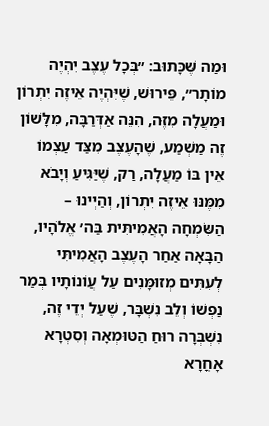וּמַה שֶּׁכָּתוּב: ״בְּכָל עֶצֶב יִהְיֶה מוֹתָר״, פֵּירוּשׁ, שֶׁיִּהְיֶה אֵיזֶה יִתְרוֹן וּמַעֲלָה מִזֶּה, הִנֵּה אַדְּרַבָּה, מִלָּשׁוֹן זֶה מַשְׁמַע, שֶׁהָעֶצֶב מִצַּד עַצְמוֹ אֵין בּוֹ מַעֲלָה, רַק, שֶׁיַּגִּיעַ וְיָבֹא מִמֶּנּוּ אֵיזֶה יִתְרוֹן, וְהַיְינוּ – הַשִּׂמְחָה הָאֲמִיתִּית בַּה׳ אֱלֹהָיו, הַבָּאָה אַחַר הָעֶצֶב הָאֲמִיתִּי לְעִתִּים מְזוּמָּנִים עַל עֲוֹנוֹתָיו בְּמַר נַפְשׁוֹ וְלֵב נִשְׁבָּר, שֶׁעַל יְדֵי זֶה, נִשְׁבְּרָה רוּחַ הַטּוּמְאָה וְסִטְרָא אָחֳרָא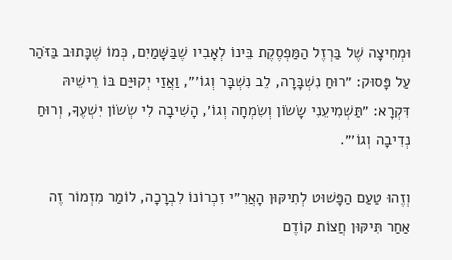וּמְחִיצָה שֶׁל בַּרְזֶל הַמַּפְסֶקֶת בֵּינוֹ לְאָבִיו שֶׁבַּשָּׁמַיִם, כְּמוֹ שֶׁכָּתוּב בַּזֹּהַר עַל פָּסוּק: ״רוּחַ נִשְׁבָּרָה, לֵב נִשְׁבָּר וְגוֹ׳״, וַאֲזַי יְקוּיַּם בּוֹ רֵישֵׁיהּ דִּקְרָא: ״תַּשְׁמִיעֵנִי שָׂשׂוֹן וְשִׂמְחָה וְגוֹ׳, הָשִׁיבָה לִי שְׂשׂוֹן יִשְׁעֶךָ, וְרוּחַ נְדִיבָה וְגוֹ׳״.

וְזֶהוּ טַעַם הַפָּשׁוּט לְתִיקּוּן הָאֲרִ״י זִכְרוֹנוֹ לִבְרָכָה, לוֹמַר מִזְמוֹר זֶה אַחַר תִּיקּוּן חֲצוֹת קוֹדֶם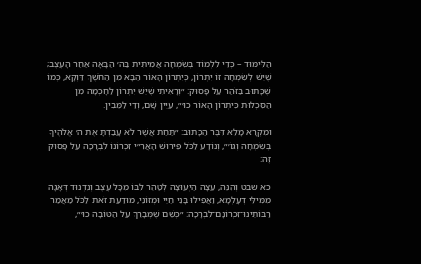הַלִּימּוּד – כְּדֵי לִלְמוֹד בְּשִׂמְחָה אֲמִיתִּית בַּה׳ הַבָּאָה אַחַר הָעֶצֶב; שֶׁיֵּשׁ לְשִׂמְחָה זוֹ יִתְרוֹן, כְּיִתְרוֹן הָאוֹר הַבָּא מִן הַחֹשֶׁךְ דַּוְקָא, כְּמוֹ שֶׁכָּתוּב בַּזֹּהַר עַל פָּסוּק: ״וְרָאִיתִי שֶׁיֵּשׁ יִתְרוֹן לַחָכְמָה מִן הַסִּכְלוּת כִּיתְרוֹן הָאוֹר כוּ׳״, עַיֵּין שָׁם, וְדַי לַמֵּבִין.

וּמִקְרָא מָלֵא דִּבֶּר הַכָּתוּב: ״תַּחַת אֲשֶׁר לֹא עָבַדְתָּ אֶת ה׳ אֱלֹהֶיךָ בְּשִׂמְחָה וְגוֹ׳״, וְנוֹדָע לַכֹּל פֵּירוּשׁ הָאֲרִ״י זִכְרוֹנוֹ לִבְרָכָה עַל פָּסוּק זֶה:

כא שבט וְהִנֵּה, עֵצָה הַיְּעוּצָה לְטַהֵר לִבּוֹ מִכָּל עֶצֶב וְנִדְנוּד דְּאָגָה מִמִּילֵּי דְעָלְמָא, וַאֲפִילוּ בָּנֵי חַיֵּי וּמְזוֹנֵי, מוּדַעַת זֹאת לַכֹּל מַאֲמַר רַבּוֹתֵינוּ־זִכְרוֹנָם־לִבְרָכָה: ״כְּשֵׁם שֶׁמְּבָרֵךְ עַל הַטּוֹבָה כוּ׳״,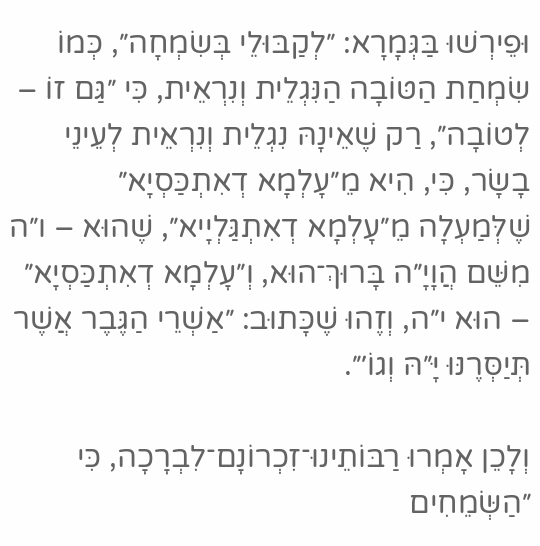וּפֵירְשׁוּ בַּגְּמָרָא: ״לְקַבּוּלֵי בְּשִׂמְחָה״, כְּמוֹ שִׂמְחַת הַטּוֹבָה הַנִּגְלֵית וְנִרְאֵית, כִּי ״גַּם זוֹ – לְטוֹבָה״, רַק שֶׁאֵינָהּ נִגְלֵית וְנִרְאֵית לְעֵינֵי בָשָׂר, כִּי, הִיא מֵ״עָלְמָא דְאִתְכַּסְיָא״ שֶׁלְּמַעְלָה מֵ״עָלְמָא דְאִתְגַּלְיָיא״, שֶׁהוּא – ו״ה מִשֵּׁם הֲוָיָ״ה בָּרוּךְ־הוּא, וְ״עָלְמָא דְאִתְכַּסְיָא״ – הוּא י״ה, וְזֶהוּ שֶׁכָּתוּב: ״אַשְׁרֵי הַגֶּבֶר אֲשֶׁר תְּיַסְּרֶנּוּ יָּ״הּ וְגוֹ׳״.

וְלָכֵן אָמְרוּ רַבּוֹתֵינוּ־זִכְרוֹנָם־לִבְרָכָה, כִּי ״הַשְּׂמֵחִים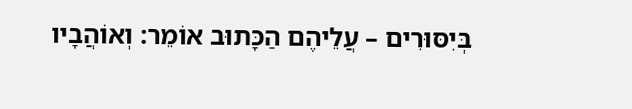בְּיִסּוּרִים – עֲלֵיהֶם הַכָּתוּב אוֹמֵר: וְאוֹהֲבָיו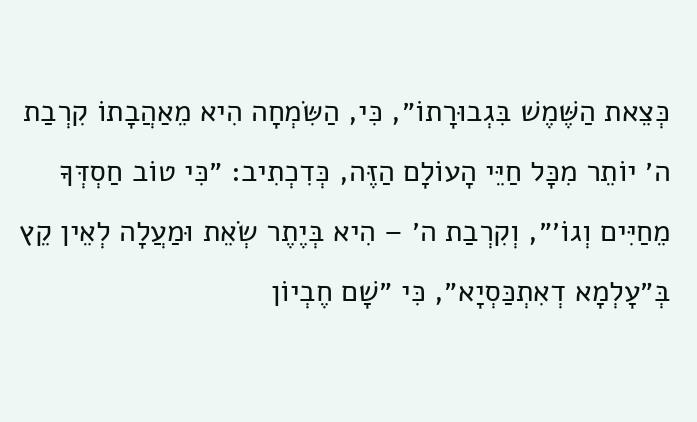כְּצֵאת הַשֶּׁמֶשׁ בִּגְבוּרָתוֹ״, כִּי, הַשִּׂמְחָה הִיא מֵאַהֲבָתוֹ קִרְבַת ה׳ יוֹתֵר מִכָּל חַיֵּי הָעוֹלָם הַזֶּה, כְּדִכְתִיב: ״כִּי טוֹב חַסְדְּךָ מֵחַיִּים וְגוֹ׳״, וְקִרְבַת ה׳ – הִיא בְּיֶתֶר שְׂאֵת וּמַעֲלָה לְאֵין קֵץ בְּ״עָלְמָא דְאִתְכַּסְיָא״, כִּי ״שָׁם חֶבְיוֹן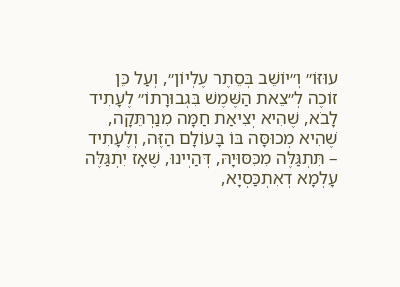עוּזּוֹ״ וְ״יוֹשֵׁב בְּסֵתֶר עֶלְיוֹן״, וְעַל כֵּן זוֹכֶה לְ״צֵאת הַשֶּׁמֶשׁ בִּגְבוּרָתוֹ״ לֶעָתִיד לָבֹא, שֶׁהִיא יְצִיאַת חַמָּה מִנַרְתֵּקָה, שֶׁהִיא מְכוּסָּה בּוֹ בָּעוֹלָם הַזֶּה, וְלֶעָתִיד – תִּתְגַּלֶּה מִכִּסּוּיָהּ, דְּהַיְינוּ, שֶׁאָז יִתְגַּלֶּה עָלְמָא דְאִתְכַּסְיָא,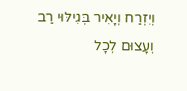וְיִזְרַח וְיָאִיר בְּגִילּוּי רַב וְעָצוּם לְכָל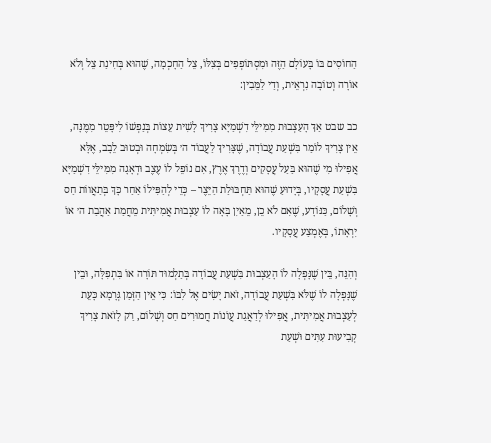הַחוֹסִים בּוֹ בָּעוֹלָם הַזֶּה וּמִסְתּוֹפְפִים בְּצִלּוֹ, צֵל הַחָכְמָה, שֶׁהוּא בְּחִינַת צֵל וְלֹא אוֹרָה וְטוֹבָה נִרְאֵית, וְדַי לַמֵּבִין:

כב שבט אַךְ הָעַצְבוּת מִמִּילֵּי דִשְׁמַיָּא צָרִיךְ לָשִׁית עֵצוֹת בְּנַפְשׁוֹ לִיפָּטֵר מִמֶּנָּה, אֵין צָרִיךְ לוֹמַר בִּשְׁעַת עֲבוֹדָה, שֶׁצָּרִיךְ לַעֲבוֹד ה׳ בְּשִׂמְחָה וּבְטוּב לֵבָב, אֶלָּא אֲפִילוּ מִי שֶׁהוּא בַּעַל עֲסָקִים וְדֶרֶךְ אֶרֶץ, אִם נוֹפֵל לוֹ עֶצֶב וּדְאָגָה מִמִּילֵּי דִשְׁמַיָּא בִּשְׁעַת עֲסָקָיו, בְּיָדוּעַ שֶׁהוּא תַּחְבּוּלַת הַיֵּצֶר – כְּדֵי לְהַפִּילוֹ אַחַר כָּךְ בְּתַאֲווֹת חַס וְשָׁלוֹם, כַּנּוֹדָע, שֶׁאִם לֹא כֵן, מֵאַיִן בָּאָה לוֹ עַצְבוּת אֲמִיתִּית מֵחֲמַת אַהֲבַת ה׳ אוֹ יִרְאָתוֹ, בְּאֶמְצַע עֲסָקָיו.

וְהִנֵּה, בֵּין שֶׁנָּפְלָה לוֹ הָעַצְבוּת בִּשְׁעַת עֲבוֹדָה בְּתַלְמוּד תּוֹרָה אוֹ בִּתְפִלָּה, וּבֵין שֶׁנָּפְלָה לוֹ שֶׁלֹּא בִּשְׁעַת עֲבוֹדָה, זֹאת יָשִׂים אֶל לִבּוֹ: כִּי אֵין הַזְּמַן גְּרָמָא כָּעֵת לְעַצְבוּת אֲמִיתִּית, אֲפִילוּ לְדַאֲגַת עֲוֹנוֹת חֲמוּרִים חַס וְשָׁלוֹם, רַק לָזֹאת צָרִיךְ קְבִיעוּת עִתִּים וּשְׁעַת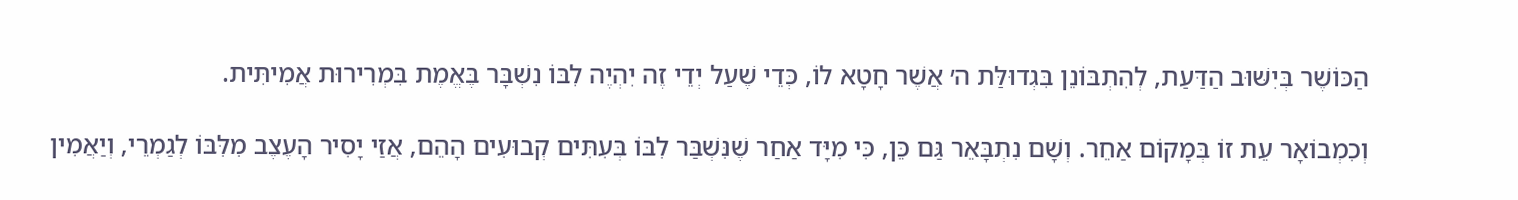הַכּוֹשֶׁר בְּיִשּׁוּב הַדַּעַת, לְהִתְבּוֹנֵן בִּגְדוּלַּת ה׳ אֲשֶׁר חָטָא לוֹ, כְּדֵי שֶׁעַל יְדֵי זֶה יִהְיֶה לִבּוֹ נִשְׁבָּר בֶּאֱמֶת בִּמְרִירוּת אֲמִיתִּית.

וְכִמְבוֹאָר עֵת זוֹ בְּמָקוֹם אַחֵר. וְשָׁם נִתְבָּאֵר גַּם כֵּן, כִּי מִיָּד אַחַר שֶׁנִּשְׁבַּר לִבּוֹ בְּעִתִּים קְבוּעִים הָהֵם, אֲזַי יָסִיר הָעֶצֶב מִלִּבּוֹ לְגַמְרֵי, וְיַאֲמִין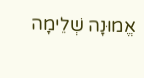אֱמוּנָה שְׁלֵימָה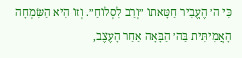כִּי ה׳ הֶעֱבִיר חַטָּאתוֹ ״וְרַב לִסְלוֹחַ״. וְזוֹ הִיא הַשִּׂמְחָה הָאֲמִיתִּית בַּה׳ הַבָּאָה אַחַר הָעֶצֶב,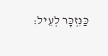כַּנִּזְכָּר לְעֵיל: